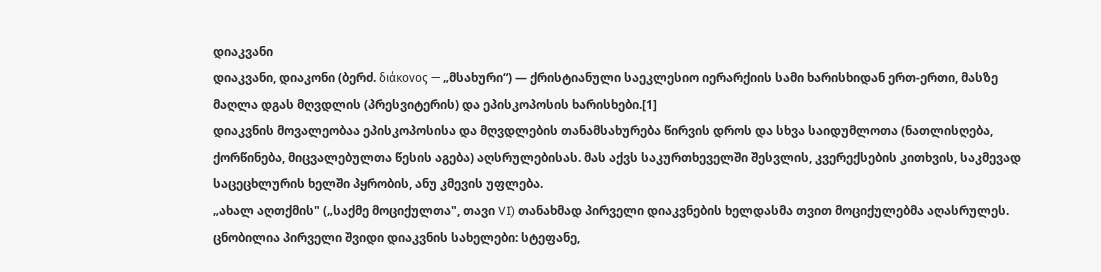დიაკვანი
დიაკვანი, დიაკონი (ბერძ. διάκονος — „მსახური“) — ქრისტიანული საეკლესიო იერარქიის სამი ხარისხიდან ერთ-ერთი, მასზე მაღლა დგას მღვდლის (პრესვიტერის) და ეპისკოპოსის ხარისხები.[1]
დიაკვნის მოვალეობაა ეპისკოპოსისა და მღვდლების თანამსახურება წირვის დროს და სხვა საიდუმლოთა (ნათლისღება, ქორწინება, მიცვალებულთა წესის აგება) აღსრულებისას. მას აქვს საკურთხეველში შესვლის, კვერექსების კითხვის, საკმევად საცეცხლურის ხელში პყრობის, ანუ კმევის უფლება.
„ახალ აღთქმის" („საქმე მოციქულთა", თავი VI) თანახმად პირველი დიაკვნების ხელდასმა თვით მოციქულებმა აღასრულეს. ცნობილია პირველი შვიდი დიაკვნის სახელები: სტეფანე,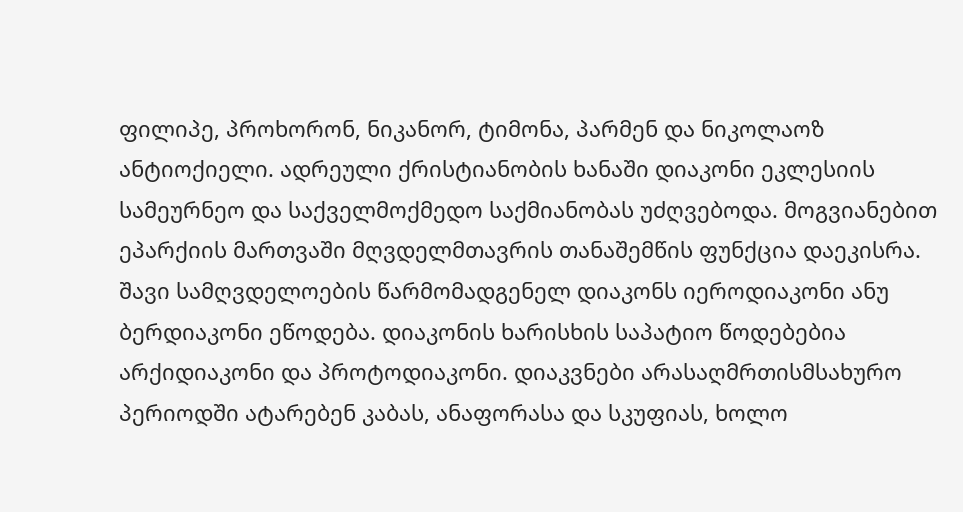ფილიპე, პროხორონ, ნიკანორ, ტიმონა, პარმენ და ნიკოლაოზ ანტიოქიელი. ადრეული ქრისტიანობის ხანაში დიაკონი ეკლესიის სამეურნეო და საქველმოქმედო საქმიანობას უძღვებოდა. მოგვიანებით ეპარქიის მართვაში მღვდელმთავრის თანაშემწის ფუნქცია დაეკისრა.
შავი სამღვდელოების წარმომადგენელ დიაკონს იეროდიაკონი ანუ ბერდიაკონი ეწოდება. დიაკონის ხარისხის საპატიო წოდებებია არქიდიაკონი და პროტოდიაკონი. დიაკვნები არასაღმრთისმსახურო პერიოდში ატარებენ კაბას, ანაფორასა და სკუფიას, ხოლო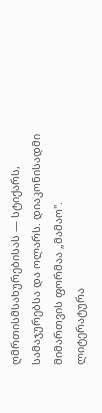ღმრთისმსახურებისას — სტიქარს, სამაჯურებსა და ოლარს. დიაკონისადმი მიმართვის ფორმაა „მამაო".
ლიტერატურა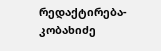რედაქტირება- კობახიძე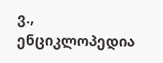ვ., ენციკლოპედია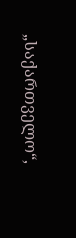„საქართველო“,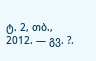ტ. 2, თბ., 2012. — გვ. ?.